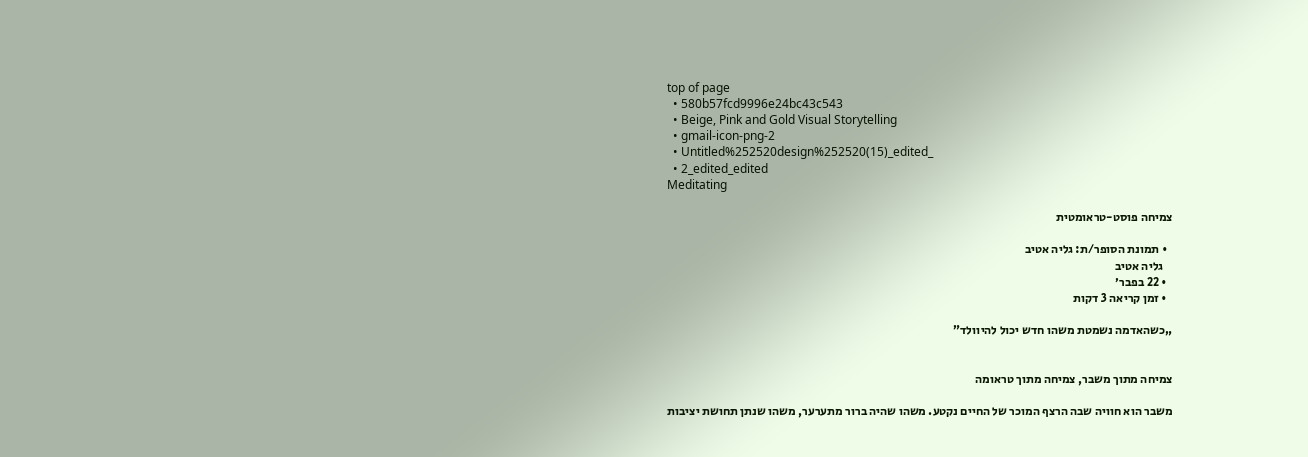top of page
  • 580b57fcd9996e24bc43c543
  • Beige, Pink and Gold Visual Storytelling
  • gmail-icon-png-2
  • Untitled%252520design%252520(15)_edited_
  • 2_edited_edited
Meditating

צמיחה פוסט-טראומטית

  • תמונת הסופר/ת: גליה אטיב
    גליה אטיב
  • 22 בפבר׳
  • זמן קריאה 3 דקות

„כשהאדמה נשמטת משהו חדש יכול להיוולד”


צמיחה מתוך משבר, צמיחה מתוך טראומה

משבר הוא חוויה שבה הרצף המוכר של החיים נקטע. משהו שהיה ברור מתערער, משהו שנתן תחושת יציבות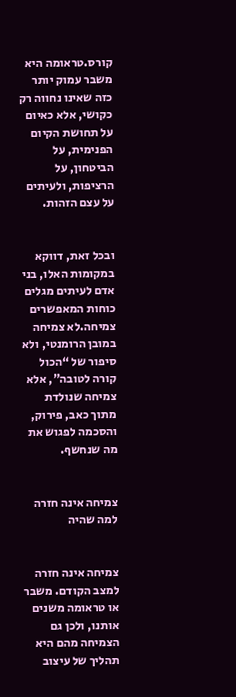קורס.טראומה היא משבר עמוק יותר  כזה שאינו נחווה רק כקושי, אלא כאיום על תחושת הקיום הפנימית, על הביטחון, על הרציפות, ולעיתים על עצם הזהות.


ובכל זאת, דווקא במקומות האלו, בני אדם לעיתים מגלים כוחות המאפשרים צמיחה.לא צמיחה במובן הרומנטי, ולא סיפור של “הכול קורה לטובה”, אלא צמיחה שנולדת מתוך כאב, פירוק, והסכמה לפגוש את מה שנחשף.


צמיחה אינה חזרה למה שהיה


צמיחה אינה חזרה למצב הקודם. משבר או טראומה משנים אותנו, ולכן גם הצמיחה מהם היא תהליך של עיצוב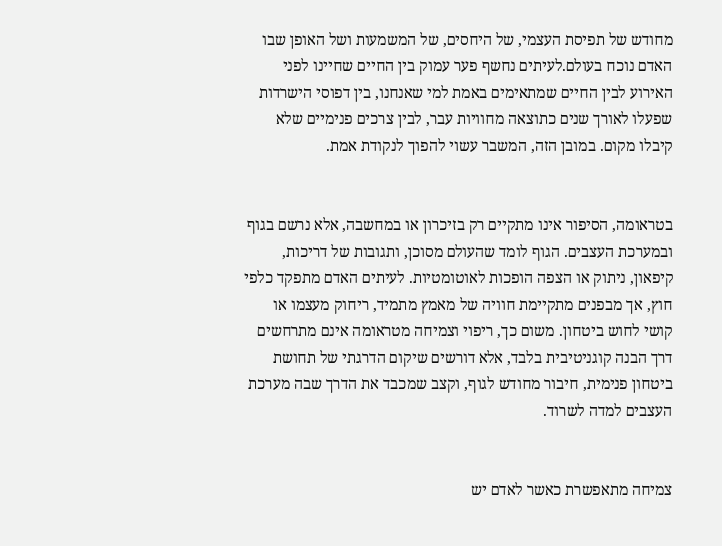מחודש של תפיסת העצמי, של היחסים, של המשמעות ושל האופן שבו האדם נוכח בעולם.לעיתים נחשף פער עמוק בין החיים שחיינו לפני האירוע לבין החיים שמתאימים באמת למי שאנחנו, בין דפוסי הישרדות שפעלו לאורך שנים כתוצאה מחוויות עבר, לבין צרכים פנימיים שלא קיבלו מקום. במובן הזה, המשבר עשוי להפוך לנקודת אמת.


בטראומה, הסיפור אינו מתקיים רק בזיכרון או במחשבה, אלא נרשם בגוף ובמערכת העצבים. הגוף לומד שהעולם מסוכן, ותגובות של דריכות, קיפאון, ניתוק או הצפה הופכות לאוטומטיות. לעיתים האדם מתפקד כלפי חוץ, אך מבפנים מתקיימת חוויה של מאמץ מתמיד, ריחוק מעצמו או קושי לחוש ביטחון. משום כך, ריפוי וצמיחה מטראומה אינם מתרחשים דרך הבנה קוגניטיבית בלבד, אלא דורשים שיקום הדרגתי של תחושת ביטחון פנימית, חיבור מחודש לגוף, וקצב שמכבד את הדרך שבה מערכת העצבים למדה לשרוד.


צמיחה מתאפשרת כאשר לאדם יש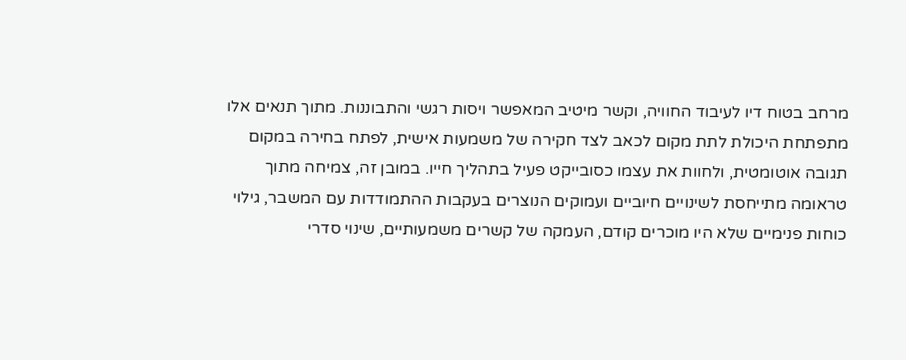מרחב בטוח דיו לעיבוד החוויה, וקשר מיטיב המאפשר ויסות רגשי והתבוננות. מתוך תנאים אלו מתפתחת היכולת לתת מקום לכאב לצד חקירה של משמעות אישית, לפתח בחירה במקום תגובה אוטומטית, ולחוות את עצמו כסובייקט פעיל בתהליך חייו. במובן זה, צמיחה מתוך טראומה מתייחסת לשינויים חיוביים ועמוקים הנוצרים בעקבות ההתמודדות עם המשבר, גילוי כוחות פנימיים שלא היו מוכרים קודם, העמקה של קשרים משמעותיים, שינוי סדרי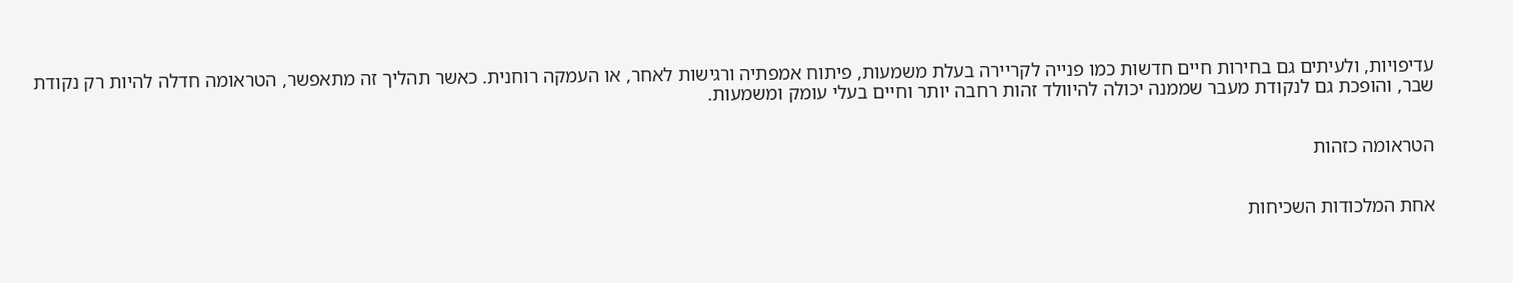עדיפויות, ולעיתים גם בחירות חיים חדשות כמו פנייה לקריירה בעלת משמעות, פיתוח אמפתיה ורגישות לאחר, או העמקה רוחנית. כאשר תהליך זה מתאפשר, הטראומה חדלה להיות רק נקודת שבר, והופכת גם לנקודת מעבר שממנה יכולה להיוולד זהות רחבה יותר וחיים בעלי עומק ומשמעות.


הטראומה כזהות


אחת המלכודות השכיחות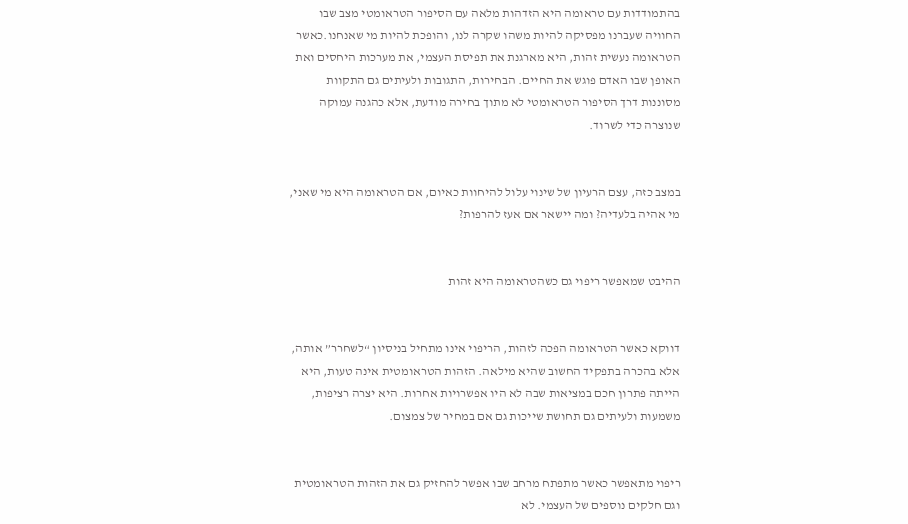בהתמודדות עם טראומה היא הזדהות מלאה עם הסיפור הטראומטי מצב שבו החוויה שעברנו מפסיקה להיות משהו שקרה לנו, והופכת להיות מי שאנחנו.כאשר הטראומה נעשית זהות, היא מארגנת את תפיסת העצמי, את מערכות היחסים ואת האופן שבו האדם פוגש את החיים. הבחירות, התגובות ולעיתים גם התקוות מסוננות דרך הסיפור הטראומטי לא מתוך בחירה מודעת, אלא כהגנה עמוקה שנוצרה כדי לשרוד.


במצב כזה, עצם הרעיון של שינוי עלול להיחוות כאיום, אם הטראומה היא מי שאני, מי אהיה בלעדיה? ומה יישאר אם אעז להרפות?


ההיבט שמאפשר ריפוי גם כשהטראומה היא זהות


דווקא כאשר הטראומה הפכה לזהות, הריפוי אינו מתחיל בניסיון “לשחרר” אותה, אלא בהכרה בתפקיד החשוב שהיא מילאה. הזהות הטראומטית אינה טעות, היא הייתה פתרון חכם במציאות שבה לא היו אפשרויות אחרות. היא יצרה רציפות, משמעות ולעיתים גם תחושת שייכות גם אם במחיר של צמצום.


ריפוי מתאפשר כאשר מתפתח מרחב שבו אפשר להחזיק גם את הזהות הטראומטית וגם חלקים נוספים של העצמי. לא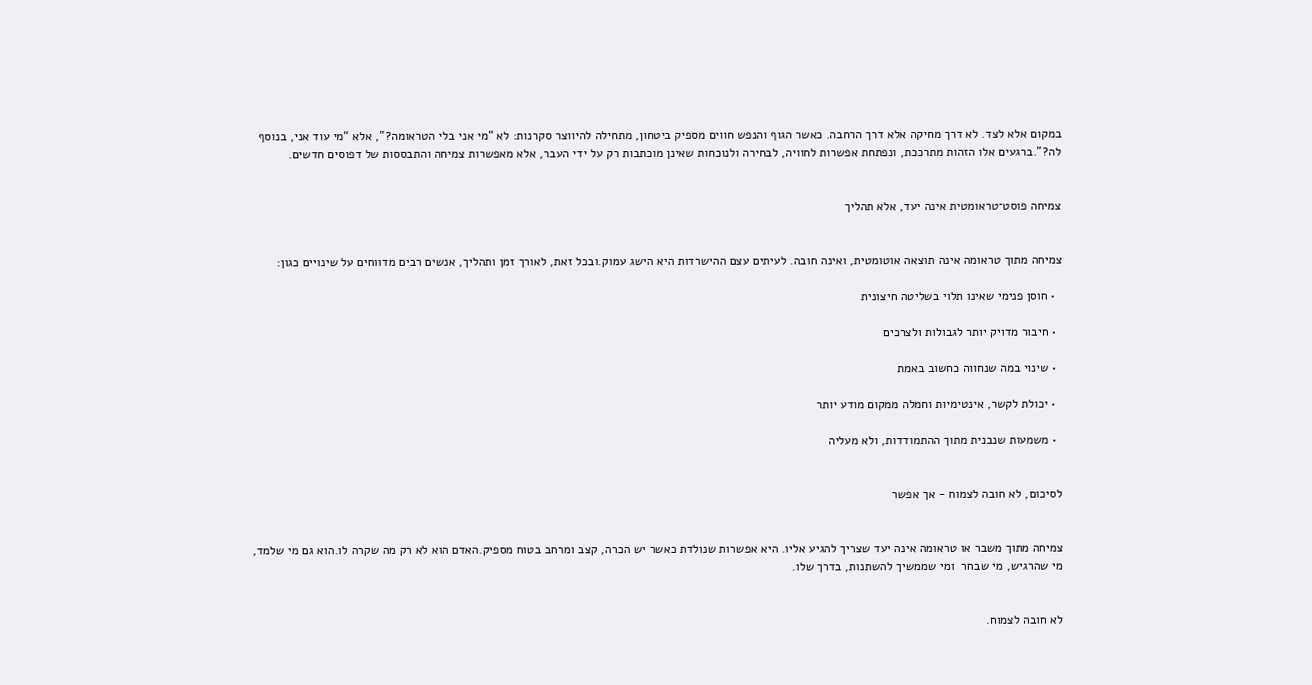במקום אלא לצד. לא דרך מחיקה אלא דרך הרחבה. כאשר הגוף והנפש חווים מספיק ביטחון, מתחילה להיווצר סקרנות: לא “מי אני בלי הטראומה?”, אלא “מי עוד אני, בנוסף לה?”.ברגעים אלו הזהות מתרככת, ונפתחת אפשרות לחוויה, לבחירה ולנוכחות שאינן מוכתבות רק על ידי העבר, אלא מאפשרות צמיחה והתבססות של דפוסים חדשים.


צמיחה פוסט־טראומטית אינה יעד, אלא תהליך


צמיחה מתוך טראומה אינה תוצאה אוטומטית, ואינה חובה. לעיתים עצם ההישרדות היא הישג עמוק.ובכל זאת, לאורך זמן ותהליך, אנשים רבים מדווחים על שינויים כגון:

  • חוסן פנימי שאינו תלוי בשליטה חיצונית

  • חיבור מדויק יותר לגבולות ולצרכים

  • שינוי במה שנחווה כחשוב באמת

  • יכולת לקשר, אינטימיות וחמלה ממקום מודע יותר

  • משמעות שנבנית מתוך ההתמודדות, ולא מעליה


לסיכום, לא חובה לצמוח - אך אפשר


צמיחה מתוך משבר או טראומה אינה יעד שצריך להגיע אליו. היא אפשרות שנולדת כאשר יש הכרה, קצב ומרחב בטוח מספיק.האדם הוא לא רק מה שקרה לו.הוא גם מי שלמד, מי שהרגיש, מי שבחר  ומי שממשיך להשתנות, בדרך שלו.


לא חובה לצמוח.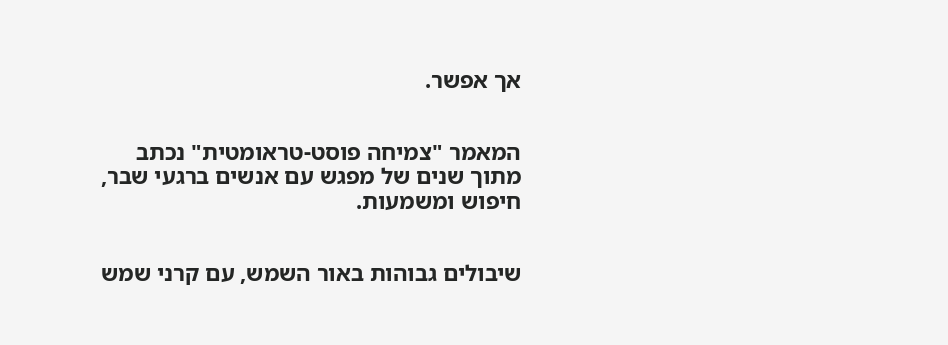אך אפשר.


המאמר "צמיחה פוסט-טראומטית" נכתב מתוך שנים של מפגש עם אנשים ברגעי שבר, חיפוש ומשמעות.


שיבולים גבוהות באור השמש, עם קרני שמש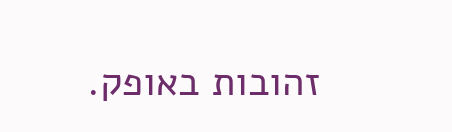זהובות באופק.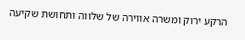הרקע ירוק ומשרה אווירה של שלווה ותחושת שקיעה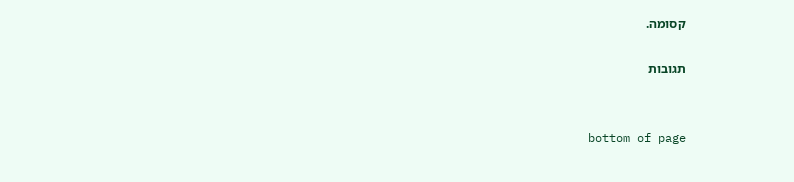קסומה.

תגובות


bottom of page